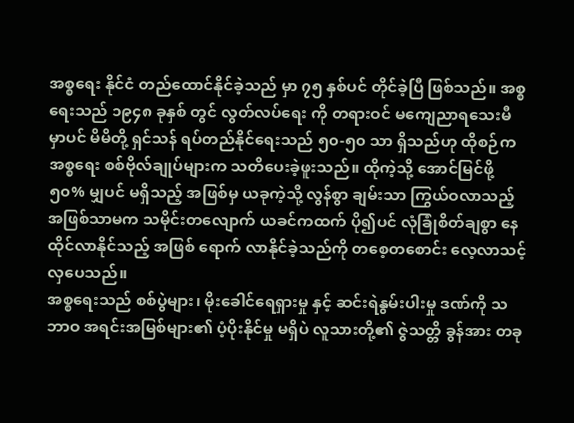အစ္စရေး နိုင်ငံ တည်ထောင်နိုင်ခဲ့သည် မှာ ၇၅ နှစ်ပင် တိုင်ခဲ့ပြီ ဖြစ်သည်။ အစ္စရေးသည် ၁၉၄၈ ခုနှစ် တွင် လွတ်လပ်ရေး ကို တရားဝင် မကျေညာရသေးမီ မှာပင် မိမိတို့ ရှင်သန် ရပ်တည်နိုင်ရေးသည် ၅၀-၅၀ သာ ရှိသည်ဟု ထိုစဉ်က အစ္စရေး စစ်ဗိုလ်ချုပ်များက သတိပေးခဲ့ဖူးသည်။ ထိုကဲ့သို့ အောင်မြင်ဖို့ ၅၀% မျှပင် မရှိသည့် အဖြစ်မှ ယခုကဲ့သို့ လွန်စွာ ချမ်းသာ ကြွယ်ဝလာသည့် အဖြစ်သာမက သမိုင်းတလျောက် ယခင်ကထက် ပို၍ပင် လုံခြုံစိတ်ချစွာ နေထိုင်လာနိုင်သည့် အဖြစ် ရောက် လာနိုင်ခဲ့သည်ကို တစေ့တစောင်း လေ့လာသင့်လှပေသည်။
အစ္စရေးသည် စစ်ပွဲများ၊ မိုးခေါင်ရေရှားမှု နှင့် ဆင်းရဲနွမ်းပါးမှု ဒဏ်ကို သဘာဝ အရင်းအမြစ်များ၏ ပံ့ပိုးနိုင်မှု မရှိပဲ လူသားတို့၏ ဇွဲသတ္တိ ခွန်အား တခု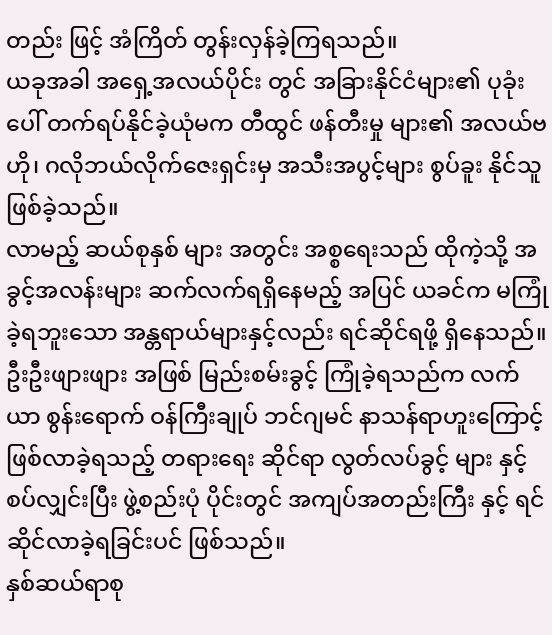တည်း ဖြင့် အံကြိတ် တွန်းလှန်ခဲ့ကြရသည်။
ယခုအခါ အရှေ့အလယ်ပိုင်း တွင် အခြားနိုင်ငံများ၏ ပုခုံးပေါ် တက်ရပ်နိုင်ခဲ့ယုံမက တီထွင် ဖန်တီးမှု များ၏ အလယ်ဗဟို၊ ဂလိုဘယ်လိုက်ဇေးရှင်းမှ အသီးအပွင့်များ စွပ်ခူး နိုင်သူ ဖြစ်ခဲ့သည်။
လာမည့် ဆယ်စုနှစ် များ အတွင်း အစ္စရေးသည် ထိုကဲ့သို့ အခွင့်အလန်းများ ဆက်လက်ရရှိနေမည့် အပြင် ယခင်က မကြုံခဲ့ရဘူးသော အန္တရာယ်များနှင့်လည်း ရင်ဆိုင်ရဖို့ ရှိနေသည်။ ဦးဦးဖျားဖျား အဖြစ် မြည်းစမ်းခွင့် ကြုံခဲ့ရသည်က လက်ယာ စွန်းရောက် ဝန်ကြီးချုပ် ဘင်ဂျမင် နာသန်ရာဟူးကြောင့် ဖြစ်လာခဲ့ရသည့် တရားရေး ဆိုင်ရာ လွတ်လပ်ခွင့် များ နှင့် စပ်လျှင်းပြီး ဖွဲ့စည်းပုံ ပိုင်းတွင် အကျပ်အတည်းကြီး နှင့် ရင်ဆိုင်လာခဲ့ရခြင်းပင် ဖြစ်သည်။
နှစ်ဆယ်ရာစု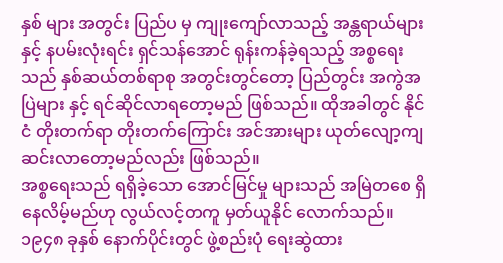နှစ် များ အတွင်း ပြည်ပ မှ ကျုးကျော်လာသည့် အန္တရာယ်များ နှင့် နပမ်းလုံးရင်း ရှင်သန်အောင် ရုန်းကန်ခဲ့ရသည့် အစ္စရေးသည် နှစ်ဆယ်တစ်ရာစု အတွင်းတွင်တော့ ပြည်တွင်း အကွဲအပြဲများ နှင့် ရင်ဆိုင်လာရတော့မည် ဖြစ်သည်။ ထိုအခါတွင် နိုင်ငံ တိုးတက်ရာ တိုးတက်ကြောင်း အင်အားများ ယုတ်လျော့ကျဆင်းလာတော့မည်လည်း ဖြစ်သည်။
အစ္စရေးသည် ရရှိခဲ့သော အောင်မြင်မှု များသည် အမြဲတစေ ရှိနေလိမ့်မည်ဟု လွယ်လင့်တကူ မှတ်ယူနိုင် လောက်သည်။ ၁၉၄၈ ခုနှစ် နောက်ပိုင်းတွင် ဖွဲ့စည်းပုံ ရေးဆွဲထား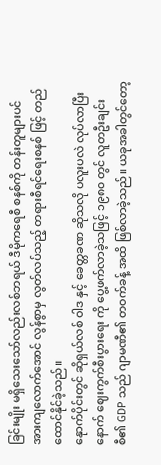ခြင်းမျိုး မရှိသေးသော်လည်းလစ်ဘရယ် ဒီမိုကရေစီ စနစ်ကို တန်းတူများပင် အားကျလောက်အောင် လွန်စွာမှ လွတ်လပ်သည့် တရားစီရင်ရေးစနစ် ဖြင့် တည်ထောင်နိုင်ခဲ့သည်။
နေုာက်ပိုင်းတွင် ဆိုရှယ်လစ် ဝါဒ နှင့် ခေတ္တခဏ ဆိုသလို ပလူးပလဲ လုပ်လာပြီးနောက် ဈေးကွက်စီးပွားရေး ကို ပွေ့ဖက်လာခဲ့သဖြင့် ၁၉၈၀ တွင် လူတဦးချင်းစီ၏ GDP သည် ဂျာမဏီ၏ တဝက်ခန့် အထိ ဖြစ်လာခဲ့သည်။ ယခုအခါတွင်တော့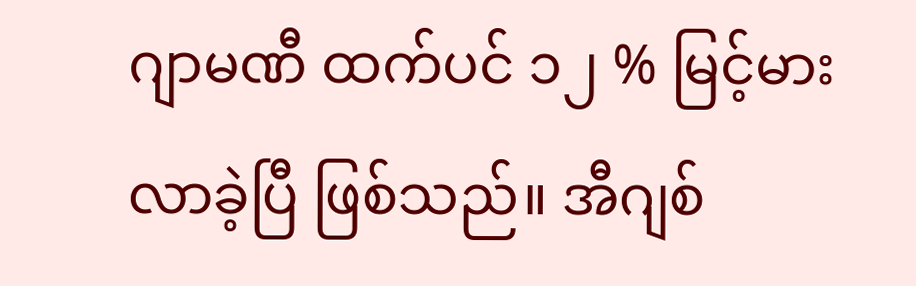ဂျာမဏီ ထက်ပင် ၁၂ % မြင့်မားလာခဲ့ပြီ ဖြစ်သည်။ အီဂျစ်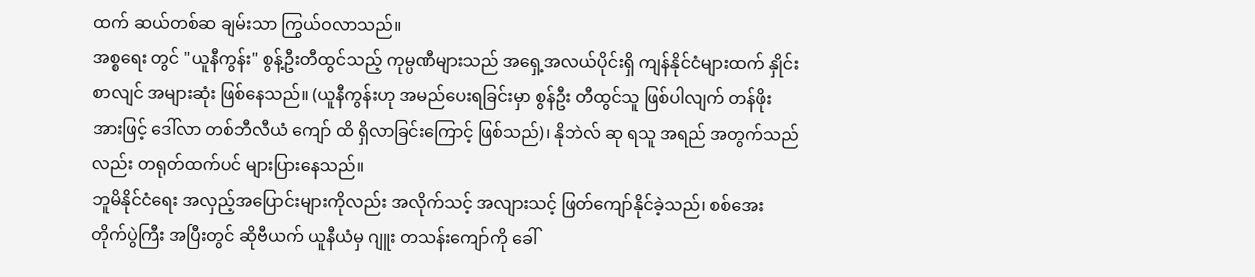ထက် ဆယ်တစ်ဆ ချမ်းသာ ကြွယ်ဝလာသည်။
အစ္စရေး တွင် "ယူနီကွန်း" စွန့်ဦးတီထွင်သည့် ကုမ္ပဏီများသည် အရှေ့အလယ်ပိုင်းရှိ ကျန်နိုင်ငံများထက် နှိုင်းစာလျင် အများဆုံး ဖြစ်နေသည်။ (ယူနီကွန်းဟု အမည်ပေးရခြင်းမှာ စွန်ဦး တီထွင်သူ ဖြစ်ပါလျက် တန်ဖိုးအားဖြင့် ဒေါ်လာ တစ်ဘီလီယံ ကျော် ထိ ရှိလာခြင်းကြောင့် ဖြစ်သည်)၊ နိုဘဲလ် ဆု ရသူ အရည် အတွက်သည်လည်း တရုတ်ထက်ပင် များပြားနေသည်။
ဘူမိနိုင်ငံရေး အလှည့်အပြောင်းများကိုလည်း အလိုက်သင့် အလျားသင့် ဖြတ်ကျော်နိုင်ခဲ့သည်၊ စစ်အေး တိုက်ပွဲကြီး အပြီးတွင် ဆိုဗီယက် ယူနီယံမှ ဂျူး တသန်းကျော်ကို ခေါ်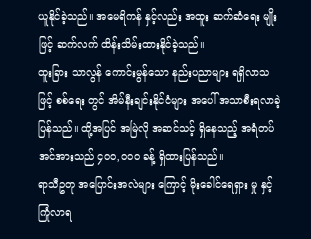ယူနိုင်ခဲ့သည်။ အမေရိကန် နှင့်လည်း အထူး ဆက်ဆံရေး မျိုး ဖြင့် ဆက်လက် ထိန်းသိမ်းထားနိုင်ခဲ့သည်။
ထူးခြား သာလွန် ကောင်းမွန်သော နည်းပညာများ ရရှိလာသဖြင့် စစ်ရေး တွင် အိမ်နီးချင်းနိုင်ငံများ အပေါ် အသာစီးရလာခဲ့ပြန်သည်။ ထို့အပြင် အမြဲလို အဆင်သင့် ရှိနေသည့် အရံတပ်အင်အားသည် ၄၀၀,၀၀၀ ခန့် ရှိထားပြန်သည်။
ရာသီဥတု အပြောင်းအလဲများ ကြောင့် မိုးခေါင်ရေရှား မှု နှင့် ကြုံလာရ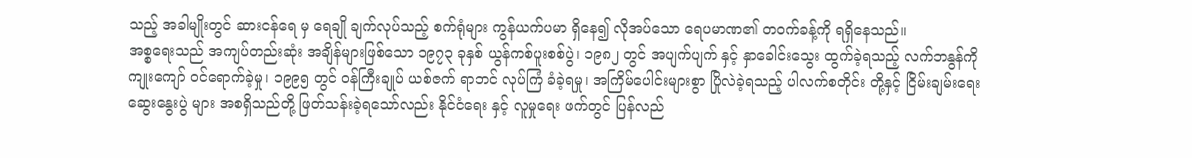သည့် အခါမျိုးတွင် ဆားငန်ရေ မှ ရေချို ချက်လုပ်သည့် စက်ရုံများ ကွန်ယက်ပမာ ရှိနေ၍ လိုအပ်သော ရေပမာဏ၏ တဝက်ခန့်ကို ရရှိနေသည်။
အစ္စရေးသည် အကျပ်တည်းဆုံး အချိန်များဖြစ်သော ၁၉၇၃ ခုနှစ် ယွန်ကစ်ပူးစစ်ပွဲ၊ ၁၉၈၂ တွင် အပျက်ပျက် နှင့် နှာခေါင်းသွေး ထွက်ခဲ့ရသည့် လက်ဘနွန်ကို ကျုးကျော် ဝင်ရောက်ခဲ့မှု၊ ၁၉၉၅ တွင် ဝန်ကြီးချုပ် ယစ်ဇက် ရာဘင် လုပ်ကြံ ခံခဲ့ရမှု၊ အကြိမ်ပေါင်းများစွာ ပြိုလဲခဲ့ရသည့် ပါလက်စတိုင်း တို့နှင့် ငြိမ်းချမ်းရေး ဆွေးနွေးပွဲ များ အစရှိသည်တို့ ဖြတ်သန်းခဲ့ရသော်လည်း နိုင်ငံရေး နှင့် လူမှုရေး ဖက်တွင် ပြန်လည်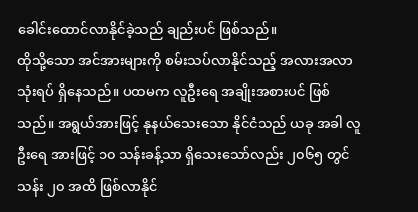ခေါင်းထောင်လာနိုင်ခဲ့သည် ချည်းပင် ဖြစ်သည်။
ထိုသို့သော အင်အားများကို စမ်းသပ်လာနိုင်သည့် အလားအလာ သုံးရပ် ရှိနေသည်။ ပထမက လူဦးရေ အချိုးအစားပင် ဖြစ်သည်။ အရွယ်အားဖြင့် နုနယ်သေးသော နိုင်ငံသည် ယခု အခါ လူဦးရေ အားဖြင့် ၁၀ သန်းခန့်သာ ရှိသေးသော်လည်း ၂၀၆၅ တွင် သန်း ၂၀ အထိ ဖြစ်လာနိုင်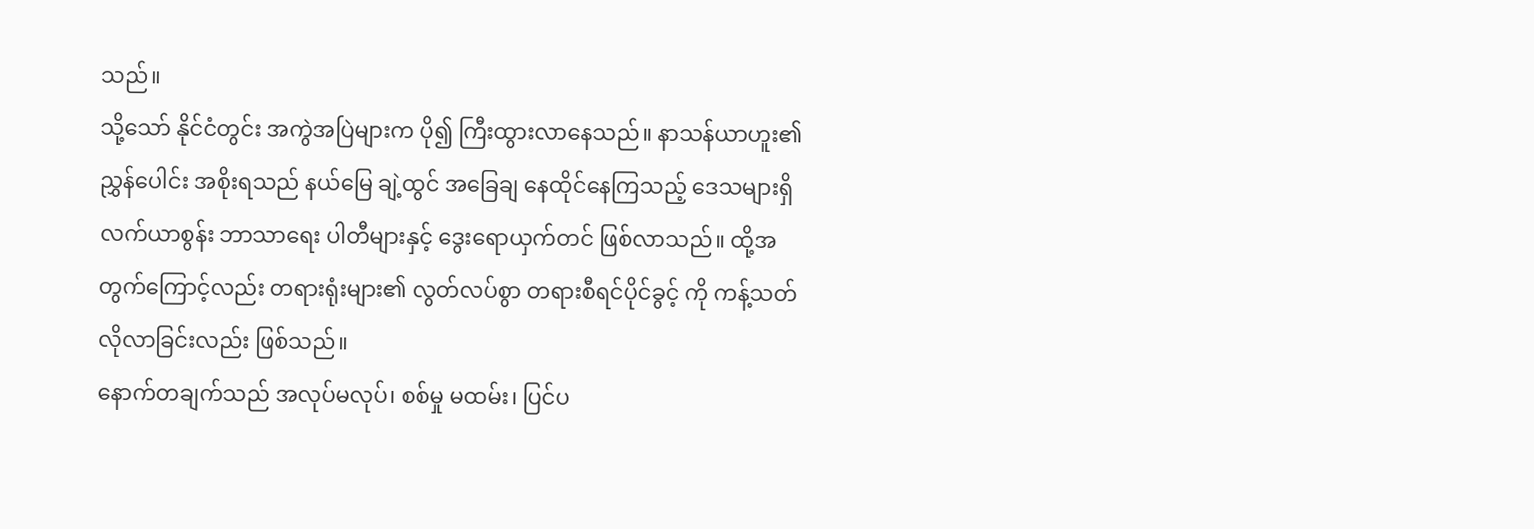သည်။
သို့သော် နိုင်ငံတွင်း အကွဲအပြဲများက ပို၍ ကြီးထွားလာနေသည်။ နာသန်ယာဟူး၏ ညွှန်ပေါင်း အစိုးရသည် နယ်မြေ ချဲ့ထွင် အခြေချ နေထိုင်နေကြသည့် ဒေသများရှိ လက်ယာစွန်း ဘာသာရေး ပါတီများနှင့် ဒွေးရောယှက်တင် ဖြစ်လာသည်။ ထို့အတွက်ကြောင့်လည်း တရားရုံးများ၏ လွတ်လပ်စွာ တရားစီရင်ပိုင်ခွင့် ကို ကန့်သတ်လိုလာခြင်းလည်း ဖြစ်သည်။
နောက်တချက်သည် အလုပ်မလုပ်၊ စစ်မှု မထမ်း၊ ပြင်ပ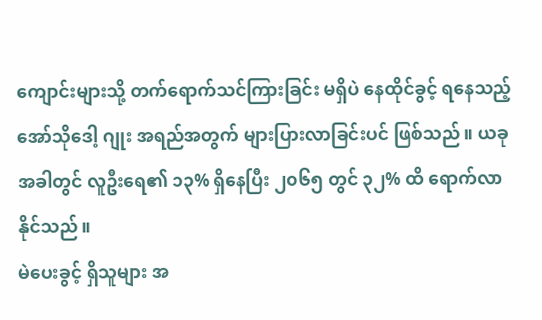ကျောင်းများသို့ တက်ရောက်သင်ကြားခြင်း မရှိပဲ နေထိုင်ခွင့် ရနေသည့် အော်သိုဒေါ့ ဂျုး အရည်အတွက် များပြားလာခြင်းပင် ဖြစ်သည်။ ယခုအခါတွင် လူဦးရေ၏ ၁၃% ရှိနေပြီး ၂၀၆၅ တွင် ၃၂% ထိ ရောက်လာနိုင်သည်။
မဲပေးခွင့် ရှိသူများ အ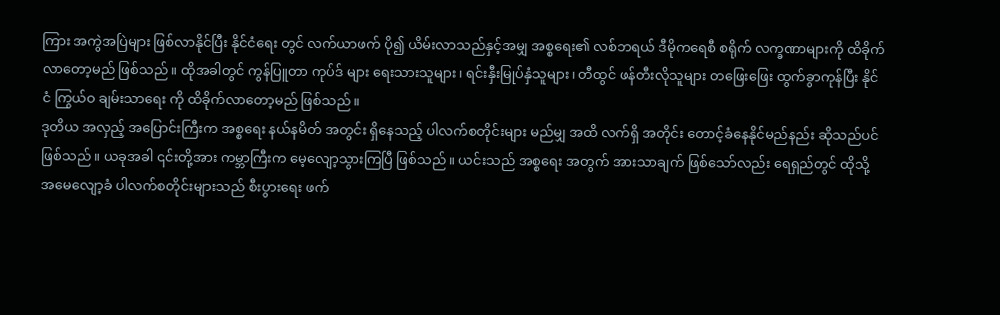ကြား အကွဲအပြဲများ ဖြစ်လာနိုင်ပြီး နိုင်ငံရေး တွင် လက်ယာဖက် ပို၍ ယိမ်းလာသည်နှင့်အမျှ အစ္စရေး၏ လစ်ဘရယ် ဒီမိုကရေစီ စရိုက် လက္ခဏာများကို ထိခိုက်လာတော့မည် ဖြစ်သည်။ ထိုအခါတွင် ကွန်ပြူတာ ကုပ်ဒ် များ ရေးသားသူများ၊ ရင်းနှီးမြုပ်နှံသူများ၊ တီထွင် ဖန်တီးလိုသူများ တဖြေးဖြေး ထွက်ခွာကုန်ပြီး နိုင်ငံ ကြွယ်ဝ ချမ်းသာရေး ကို ထိခိုက်လာတော့မည် ဖြစ်သည်။
ဒုတိယ အလှည့် အပြောင်းကြီးက အစ္စရေး နယ်နမိတ် အတွင်း ရှိနေသည့် ပါလက်စတိုင်းများ မည်မျှ အထိ လက်ရှိ အတိုင်း တောင့်ခံနေနိုင်မည်နည်း ဆိုသည်ပင် ဖြစ်သည်။ ယခုအခါ ၎င်းတို့အား ကမ္ဘာကြီးက မေ့လျော့သွားကြပြီ ဖြစ်သည်။ ယင်းသည် အစ္စရေး အတွက် အားသာချက် ဖြစ်သော်လည်း ရေရှည်တွင် ထိုသို့ အမေလျော့ခံ ပါလက်စတိုင်းများသည် စီးပွားရေး ဖက်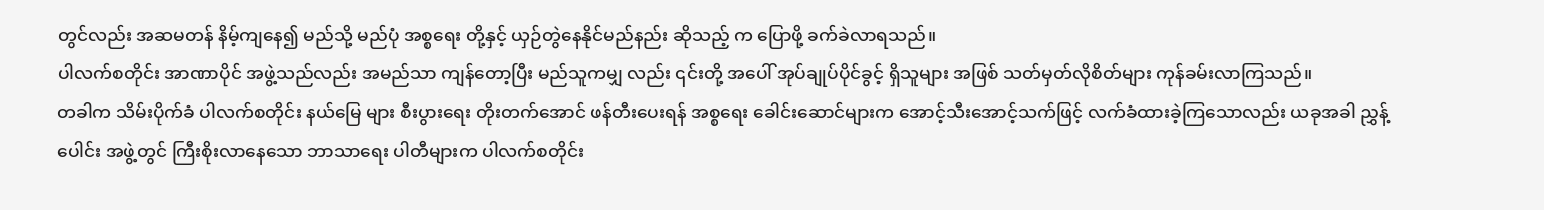တွင်လည်း အဆမတန် နိမ့်ကျနေ၍ မည်သို့ မည်ပုံ အစ္စရေး တို့နှင့် ယှဉ်တွဲနေနိုင်မည်နည်း ဆိုသည့် က ပြောဖို့ ခက်ခဲလာရသည်။
ပါလက်စတိုင်း အာဏာပိုင် အဖွဲ့သည်လည်း အမည်သာ ကျန်တော့ပြီး မည်သူကမျှ လည်း ၎င်းတို့ အပေါ် အုပ်ချုပ်ပိုင်ခွင့် ရှိသူများ အဖြစ် သတ်မှတ်လိုစိတ်များ ကုန်ခမ်းလာကြသည်။
တခါက သိမ်းပိုက်ခံ ပါလက်စတိုင်း နယ်မြေ များ စီးပွားရေး တိုးတက်အောင် ဖန်တီးပေးရန် အစ္စရေး ခေါင်းဆောင်များက အောင့်သီးအောင့်သက်ဖြင့် လက်ခံထားခဲ့ကြသောလည်း ယခုအခါ ညွှန့်ပေါင်း အဖွဲ့တွင် ကြီးစိုးလာနေသော ဘာသာရေး ပါတီများက ပါလက်စတိုင်း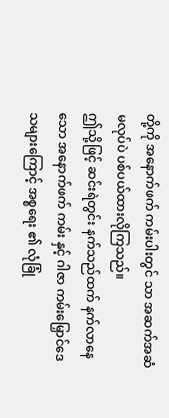တို့ကို အနောက်ဖက် ကမ်းပါးတွင် သာ အဆက်အဆံ မလုပ်ပဲ ပစ်ပယ်ထားလိုကြသည်။
ဤသို့ဖြင့် ဆင်းရဲတွင်း နက်သည်ထက် နက်လာနေသော အနောက်ဖက် ကမ်း နှင့် ဂါဇာ ကမ်းမြှောင်ဒေသများကြောင့် အစ္စရေး ၏ လုံခြုံ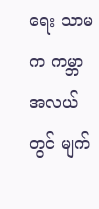ရေး သာမက ကမ္ဘာ အလယ်တွင် မျက်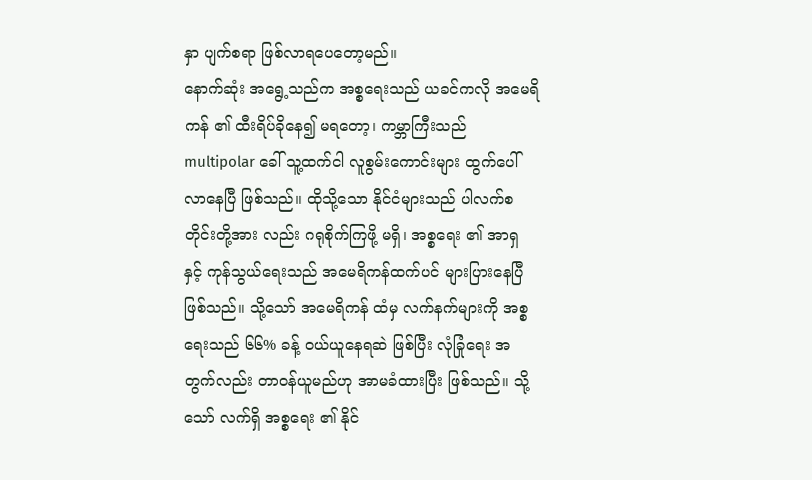နှာ ပျက်စရာ ဖြစ်လာရပေတော့မည်။
နောက်ဆုံး အရွေ့သည်က အစ္စရေးသည် ယခင်ကလို အမေရိကန် ၏ ထီးရိပ်ခိုနေ၍ မရတော့၊ ကမ္ဘာကြီးသည် multipolar ခေါ် သူ့ထက်ငါ လူစွမ်းကောင်းများ ထွက်ပေါ်လာနေပြီ ဖြစ်သည်။ ထိုသို့သော နိုင်ငံများသည် ပါလက်စတိုင်းတို့အား လည်း ဂရုစိုက်ကြဖို့ မရှိ၊ အစ္စရေး ၏ အာရှ နှင့် ကုန်သွယ်ရေးသည် အမေရိကန်ထက်ပင် များပြားနေပြီ ဖြစ်သည်။ သို့သော် အမေရိကန် ထံမှ လက်နက်များကို အစ္စရေးသည် ၆၆% ခန့် ဝယ်ယူနေရဆဲ ဖြစ်ပြီး လုံခြုံရေး အတွက်လည်း တာဝန်ယူမည်ဟု အာမခံထားပြီး ဖြစ်သည်။ သို့သော် လက်ရှိ အစ္စရေး ၏ နိုင်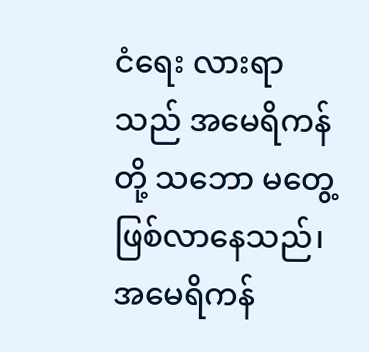ငံရေး လားရာသည် အမေရိကန် တို့ သဘော မတွေ့ ဖြစ်လာနေသည်၊ အမေရိကန်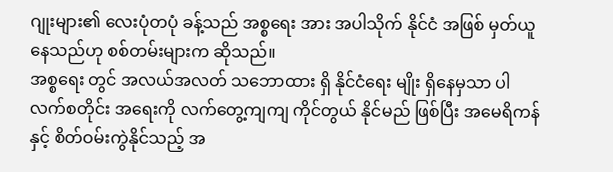ဂျုးများ၏ လေးပုံတပုံ ခန့်သည် အစ္စရေး အား အပါသိုက် နိုင်ငံ အဖြစ် မှတ်ယူနေသည်ဟု စစ်တမ်းများက ဆိုသည်။
အစ္စရေး တွင် အလယ်အလတ် သဘောထား ရှိ နိုင်ငံရေး မျိုး ရှိနေမှသာ ပါလက်စတိုင်း အရေးကို လက်တွေ့ကျကျ ကိုင်တွယ် နိုင်မည် ဖြစ်ပြီး အမေရိကန် နှင့် စိတ်ဝမ်းကွဲနိုင်သည့် အ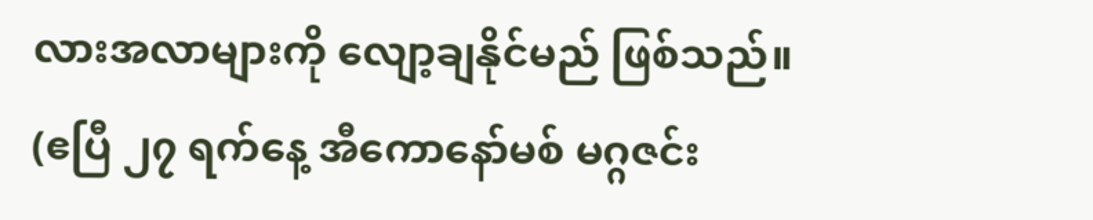လားအလာများကို လျော့ချနိုင်မည် ဖြစ်သည်။
(ဧပြီ ၂၇ ရက်နေ့ အီကောနော်မစ် မဂ္ဂဇင်း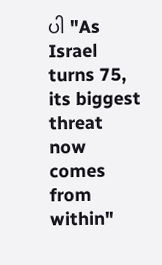ပါ "As Israel turns 75, its biggest threat now comes from within"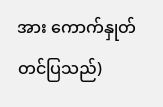အား ကောက်နှုတ် တင်ပြသည်)